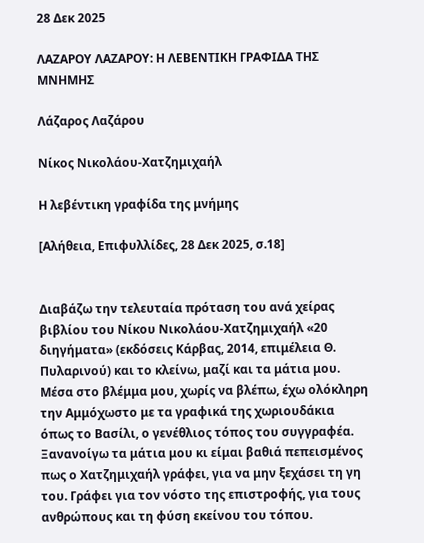28 Δεκ 2025

ΛΑΖΑΡΟΥ ΛΑΖΑΡΟΥ: Η ΛΕΒΕΝΤΙΚΗ ΓΡΑΦΙΔΑ ΤΗΣ ΜΝΗΜΗΣ

Λάζαρος Λαζάρου

Νίκος Νικολάου-Χατζημιχαήλ

Η λεβέντικη γραφίδα της μνήμης

[Αλήθεια, Επιφυλλίδες, 28 Δεκ 2025, σ.18]


Διαβάζω την τελευταία πρόταση του ανά χείρας βιβλίου του Νίκου Νικολάου-Χατζημιχαήλ «20 διηγήματα» (εκδόσεις Κάρβας, 2014, επιμέλεια Θ. Πυλαρινού) και το κλείνω, μαζί και τα μάτια μου. Μέσα στο βλέμμα μου, χωρίς να βλέπω, έχω ολόκληρη την Αμμόχωστο με τα γραφικά της χωριουδάκια όπως το Βασίλι, ο γενέθλιος τόπος του συγγραφέα. Ξανανοίγω τα μάτια μου κι είμαι βαθιά πεπεισμένος πως ο Χατζημιχαήλ γράφει, για να μην ξεχάσει τη γη του. Γράφει για τον νόστο της επιστροφής, για τους ανθρώπους και τη φύση εκείνου του τόπου.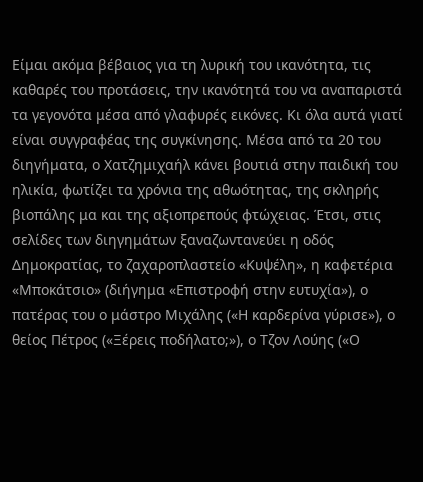Είμαι ακόμα βέβαιος για τη λυρική του ικανότητα, τις καθαρές του προτάσεις, την ικανότητά του να αναπαριστά τα γεγονότα μέσα από γλαφυρές εικόνες. Κι όλα αυτά γιατί είναι συγγραφέας της συγκίνησης. Μέσα από τα 20 του διηγήματα, ο Χατζημιχαήλ κάνει βουτιά στην παιδική του ηλικία, φωτίζει τα χρόνια της αθωότητας, της σκληρής βιοπάλης μα και της αξιοπρεπούς φτώχειας. Έτσι, στις σελίδες των διηγημάτων ξαναζωντανεύει η οδός Δημοκρατίας, το ζαχαροπλαστείο «Κυψέλη», η καφετέρια «Μποκάτσιο» (διήγημα «Επιστροφή στην ευτυχία»), ο πατέρας του ο μάστρο Μιχάλης («Η καρδερίνα γύρισε»), ο θείος Πέτρος («Ξέρεις ποδήλατο;»), ο Τζον Λούης («Ο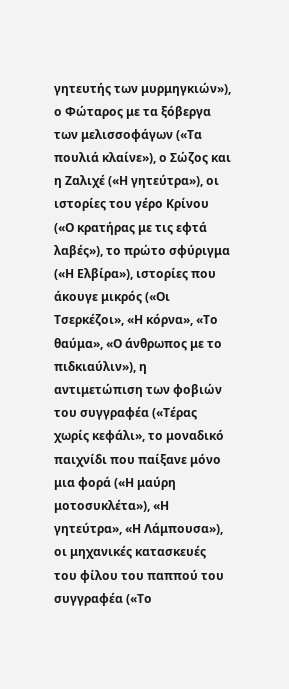γητευτής των μυρμηγκιών»), ο Φώταρος με τα ξόβεργα των μελισσοφάγων («Τα πουλιά κλαίνε»), ο Σώζος και η Ζαλιχέ («Η γητεύτρα»), οι ιστορίες του γέρο Κρίνου («Ο κρατήρας με τις εφτά λαβές»), το πρώτο σφύριγμα («Η Ελβίρα»), ιστορίες που άκουγε μικρός («Οι Τσερκέζοι», «Η κόρνα», «Το θαύμα», «Ο άνθρωπος με το πιδκιαύλιν»), η αντιμετώπιση των φοβιών του συγγραφέα («Τέρας χωρίς κεφάλι», το μοναδικό παιχνίδι που παίξανε μόνο μια φορά («Η μαύρη μοτοσυκλέτα»), «Η γητεύτρα», «Η Λάμπουσα»), οι μηχανικές κατασκευές του φίλου του παππού του συγγραφέα («Το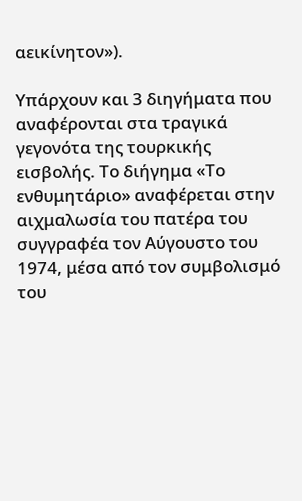αεικίνητον»).

Υπάρχουν και 3 διηγήματα που αναφέρονται στα τραγικά γεγονότα της τουρκικής εισβολής. Το διήγημα «Το ενθυμητάριο» αναφέρεται στην αιχμαλωσία του πατέρα του συγγραφέα τον Αύγουστο του 1974, μέσα από τον συμβολισμό του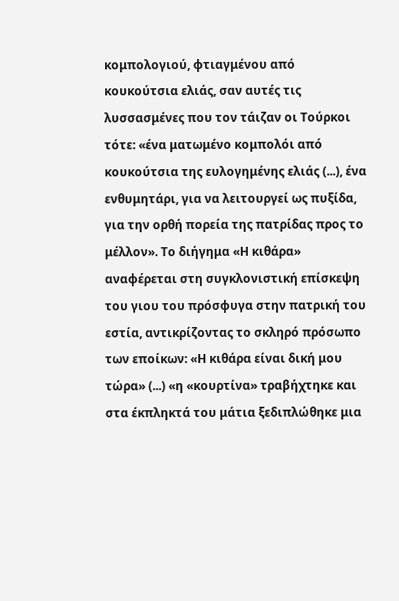κομπολογιού, φτιαγμένου από κουκούτσια ελιάς, σαν αυτές τις λυσσασμένες που τον τάιζαν οι Τούρκοι τότε: «ένα ματωμένο κομπολόι από κουκούτσια της ευλογημένης ελιάς (...), ένα ενθυμητάρι, για να λειτουργεί ως πυξίδα, για την ορθή πορεία της πατρίδας προς το μέλλον». Το διήγημα «Η κιθάρα» αναφέρεται στη συγκλονιστική επίσκεψη του γιου του πρόσφυγα στην πατρική του εστία, αντικρίζοντας το σκληρό πρόσωπο των εποίκων: «Η κιθάρα είναι δική μου τώρα» (...) «η «κουρτίνα» τραβήχτηκε και στα έκπληκτά του μάτια ξεδιπλώθηκε μια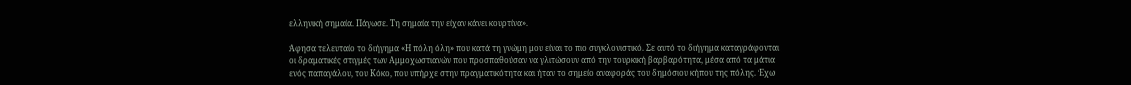ελληνική σημαία. Πάγωσε. Τη σημαία την είχαν κάνει κουρτίνα».

Άφησα τελευταίο το διήγημα «Η πόλη όλη» που κατά τη γνώμη μου είναι το πιο συγκλονιστικό. Σε αυτό το διήγημα καταγράφονται οι δραματικές στιγμές των Αμμοχωστιανών που προσπαθούσαν να γλιτώσουν από την τουρκική βαρβαρότητα, μέσα από τα μάτια ενός παπαγάλου, του Κόκο, που υπήρχε στην πραγματικότητα και ήταν το σημείο αναφοράς του δημόσιου κήπου της πόλης. Έχω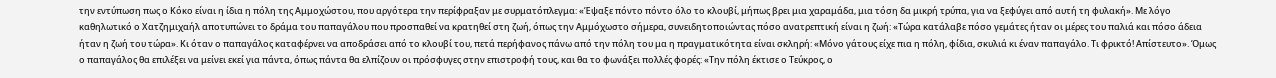την εντύπωση πως ο Κόκο είναι η ίδια η πόλη της Αμμοχώστου, που αργότερα την περίφραξαν με συρματόπλεγμα: «Έψαξε πόντο πόντο όλο το κλουβί, μήπως βρει μια χαραμάδα, μια τόση δα μικρή τρύπα, για να ξεφύγει από αυτή τη φυλακή». Με λόγο καθηλωτικό ο Χατζημιχαήλ αποτυπώνει το δράμα του παπαγάλου που προσπαθεί να κρατηθεί στη ζωή, όπως την Αμμόχωστο σήμερα, συνειδητοποιώντας πόσο ανατρεπτική είναι η ζωή: «Τώρα κατάλαβε πόσο γεμάτες ήταν οι μέρες του παλιά και πόσο άδεια ήταν η ζωή του τώρα». Κι όταν ο παπαγάλος καταφέρνει να αποδράσει από το κλουβί του, πετά περήφανος πάνω από την πόλη του μα η πραγματικότητα είναι σκληρή: «Μόνο γάτους είχε πια η πόλη, φίδια, σκυλιά κι έναν παπαγάλο. Τι φρικτό! Απίστευτο». Όμως ο παπαγάλος θα επιλέξει να μείνει εκεί για πάντα, όπως πάντα θα ελπίζουν οι πρόσφυγες στην επιστροφή τους, και θα το φωνάξει πολλές φορές: «Την πόλη έκτισε ο Τεύκρος, ο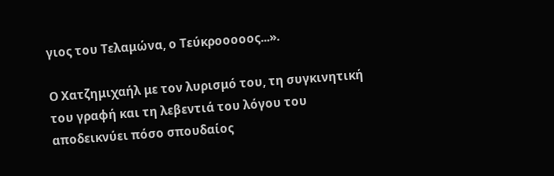γιος του Τελαμώνα, ο Τεύκροοοοος...».

Ο Χατζημιχαήλ με τον λυρισμό του, τη συγκινητική του γραφή και τη λεβεντιά του λόγου του αποδεικνύει πόσο σπουδαίος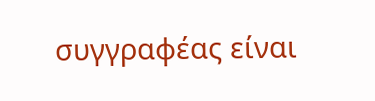συγγραφέας είναι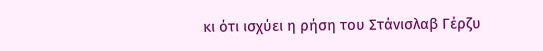κι ότι ισχύει η ρήση του Στάνισλαβ Γέρζυ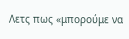Λετς πως «μπορούμε να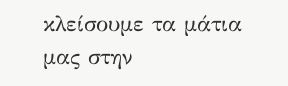κλείσουμε τα μάτια μας στην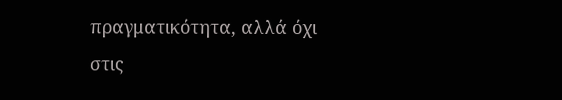πραγματικότητα, αλλά όχι στις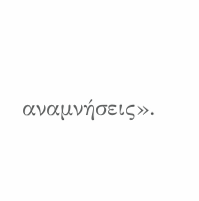αναμνήσεις».